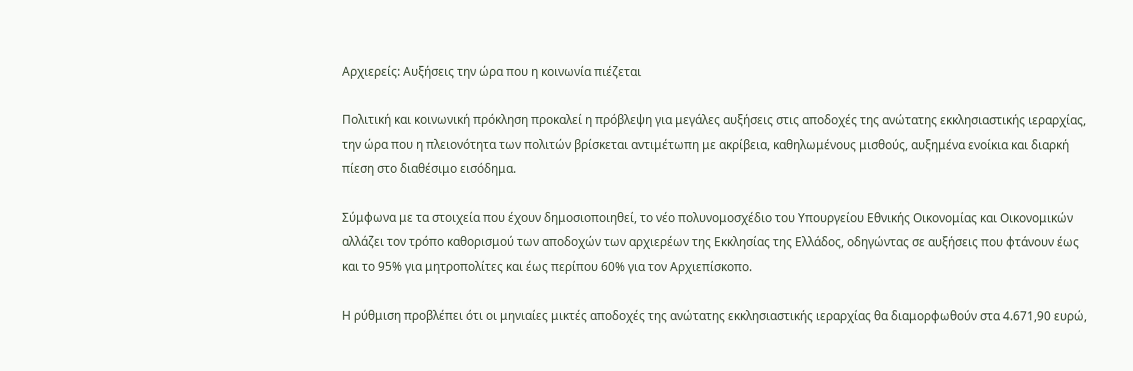Αρχιερείς: Αυξήσεις την ώρα που η κοινωνία πιέζεται

Πολιτική και κοινωνική πρόκληση προκαλεί η πρόβλεψη για μεγάλες αυξήσεις στις αποδοχές της ανώτατης εκκλησιαστικής ιεραρχίας, την ώρα που η πλειονότητα των πολιτών βρίσκεται αντιμέτωπη με ακρίβεια, καθηλωμένους μισθούς, αυξημένα ενοίκια και διαρκή πίεση στο διαθέσιμο εισόδημα.

Σύμφωνα με τα στοιχεία που έχουν δημοσιοποιηθεί, το νέο πολυνομοσχέδιο του Υπουργείου Εθνικής Οικονομίας και Οικονομικών αλλάζει τον τρόπο καθορισμού των αποδοχών των αρχιερέων της Εκκλησίας της Ελλάδος, οδηγώντας σε αυξήσεις που φτάνουν έως και το 95% για μητροπολίτες και έως περίπου 60% για τον Αρχιεπίσκοπο.

Η ρύθμιση προβλέπει ότι οι μηνιαίες μικτές αποδοχές της ανώτατης εκκλησιαστικής ιεραρχίας θα διαμορφωθούν στα 4.671,90 ευρώ,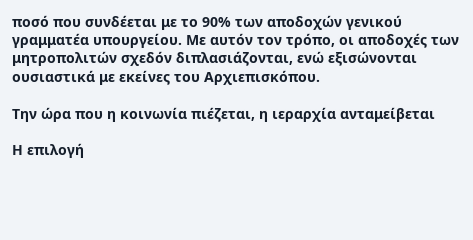ποσό που συνδέεται με το 90% των αποδοχών γενικού γραμματέα υπουργείου. Με αυτόν τον τρόπο, οι αποδοχές των μητροπολιτών σχεδόν διπλασιάζονται, ενώ εξισώνονται ουσιαστικά με εκείνες του Αρχιεπισκόπου.

Την ώρα που η κοινωνία πιέζεται, η ιεραρχία ανταμείβεται

Η επιλογή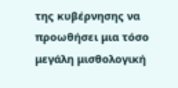της κυβέρνησης να προωθήσει μια τόσο μεγάλη μισθολογική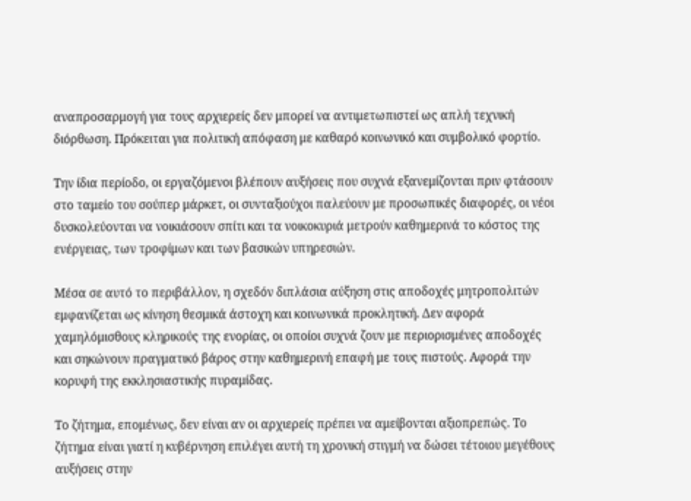αναπροσαρμογή για τους αρχιερείς δεν μπορεί να αντιμετωπιστεί ως απλή τεχνική διόρθωση. Πρόκειται για πολιτική απόφαση με καθαρό κοινωνικό και συμβολικό φορτίο.

Την ίδια περίοδο, οι εργαζόμενοι βλέπουν αυξήσεις που συχνά εξανεμίζονται πριν φτάσουν στο ταμείο του σούπερ μάρκετ, οι συνταξιούχοι παλεύουν με προσωπικές διαφορές, οι νέοι δυσκολεύονται να νοικιάσουν σπίτι και τα νοικοκυριά μετρούν καθημερινά το κόστος της ενέργειας, των τροφίμων και των βασικών υπηρεσιών.

Μέσα σε αυτό το περιβάλλον, η σχεδόν διπλάσια αύξηση στις αποδοχές μητροπολιτών εμφανίζεται ως κίνηση θεσμικά άστοχη και κοινωνικά προκλητική. Δεν αφορά χαμηλόμισθους κληρικούς της ενορίας, οι οποίοι συχνά ζουν με περιορισμένες αποδοχές και σηκώνουν πραγματικό βάρος στην καθημερινή επαφή με τους πιστούς. Αφορά την κορυφή της εκκλησιαστικής πυραμίδας.

Το ζήτημα, επομένως, δεν είναι αν οι αρχιερείς πρέπει να αμείβονται αξιοπρεπώς. Το ζήτημα είναι γιατί η κυβέρνηση επιλέγει αυτή τη χρονική στιγμή να δώσει τέτοιου μεγέθους αυξήσεις στην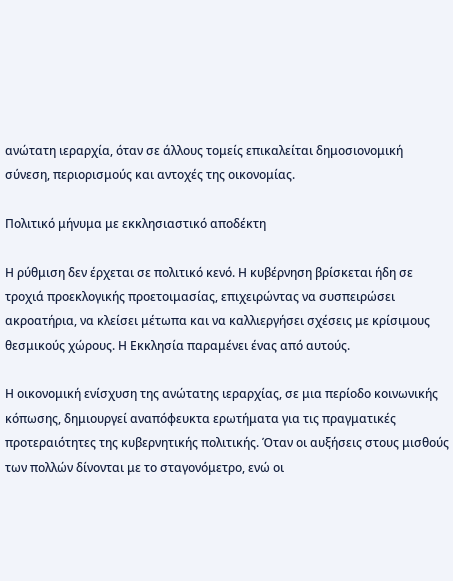ανώτατη ιεραρχία, όταν σε άλλους τομείς επικαλείται δημοσιονομική σύνεση, περιορισμούς και αντοχές της οικονομίας.

Πολιτικό μήνυμα με εκκλησιαστικό αποδέκτη

Η ρύθμιση δεν έρχεται σε πολιτικό κενό. Η κυβέρνηση βρίσκεται ήδη σε τροχιά προεκλογικής προετοιμασίας, επιχειρώντας να συσπειρώσει ακροατήρια, να κλείσει μέτωπα και να καλλιεργήσει σχέσεις με κρίσιμους θεσμικούς χώρους. Η Εκκλησία παραμένει ένας από αυτούς.

Η οικονομική ενίσχυση της ανώτατης ιεραρχίας, σε μια περίοδο κοινωνικής κόπωσης, δημιουργεί αναπόφευκτα ερωτήματα για τις πραγματικές προτεραιότητες της κυβερνητικής πολιτικής. Όταν οι αυξήσεις στους μισθούς των πολλών δίνονται με το σταγονόμετρο, ενώ οι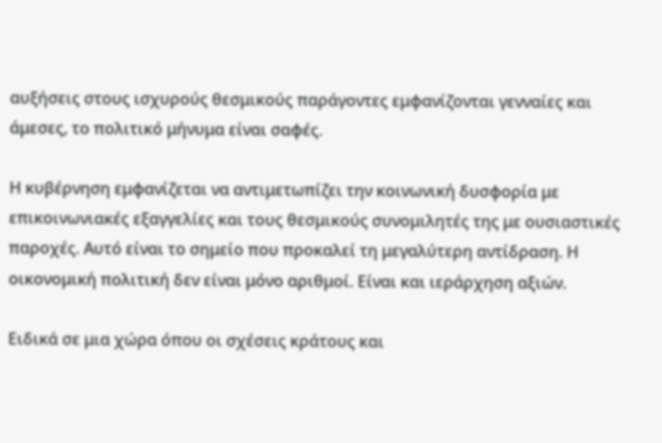αυξήσεις στους ισχυρούς θεσμικούς παράγοντες εμφανίζονται γενναίες και άμεσες, το πολιτικό μήνυμα είναι σαφές.

Η κυβέρνηση εμφανίζεται να αντιμετωπίζει την κοινωνική δυσφορία με επικοινωνιακές εξαγγελίες και τους θεσμικούς συνομιλητές της με ουσιαστικές παροχές. Αυτό είναι το σημείο που προκαλεί τη μεγαλύτερη αντίδραση. Η οικονομική πολιτική δεν είναι μόνο αριθμοί. Είναι και ιεράρχηση αξιών.

Ειδικά σε μια χώρα όπου οι σχέσεις κράτους και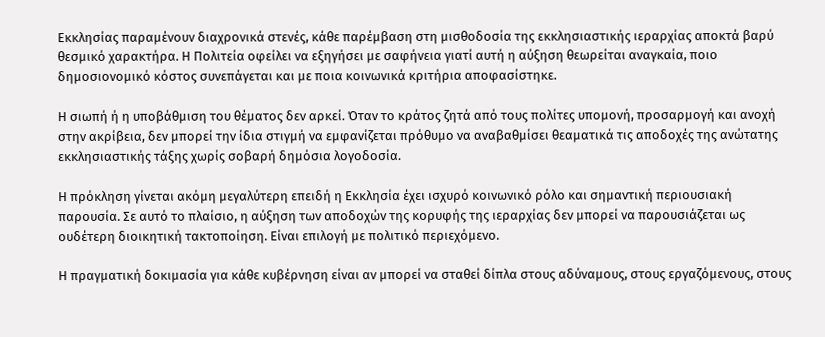Εκκλησίας παραμένουν διαχρονικά στενές, κάθε παρέμβαση στη μισθοδοσία της εκκλησιαστικής ιεραρχίας αποκτά βαρύ θεσμικό χαρακτήρα. Η Πολιτεία οφείλει να εξηγήσει με σαφήνεια γιατί αυτή η αύξηση θεωρείται αναγκαία, ποιο δημοσιονομικό κόστος συνεπάγεται και με ποια κοινωνικά κριτήρια αποφασίστηκε.

Η σιωπή ή η υποβάθμιση του θέματος δεν αρκεί. Όταν το κράτος ζητά από τους πολίτες υπομονή, προσαρμογή και ανοχή στην ακρίβεια, δεν μπορεί την ίδια στιγμή να εμφανίζεται πρόθυμο να αναβαθμίσει θεαματικά τις αποδοχές της ανώτατης εκκλησιαστικής τάξης χωρίς σοβαρή δημόσια λογοδοσία.

Η πρόκληση γίνεται ακόμη μεγαλύτερη επειδή η Εκκλησία έχει ισχυρό κοινωνικό ρόλο και σημαντική περιουσιακή παρουσία. Σε αυτό το πλαίσιο, η αύξηση των αποδοχών της κορυφής της ιεραρχίας δεν μπορεί να παρουσιάζεται ως ουδέτερη διοικητική τακτοποίηση. Είναι επιλογή με πολιτικό περιεχόμενο.

Η πραγματική δοκιμασία για κάθε κυβέρνηση είναι αν μπορεί να σταθεί δίπλα στους αδύναμους, στους εργαζόμενους, στους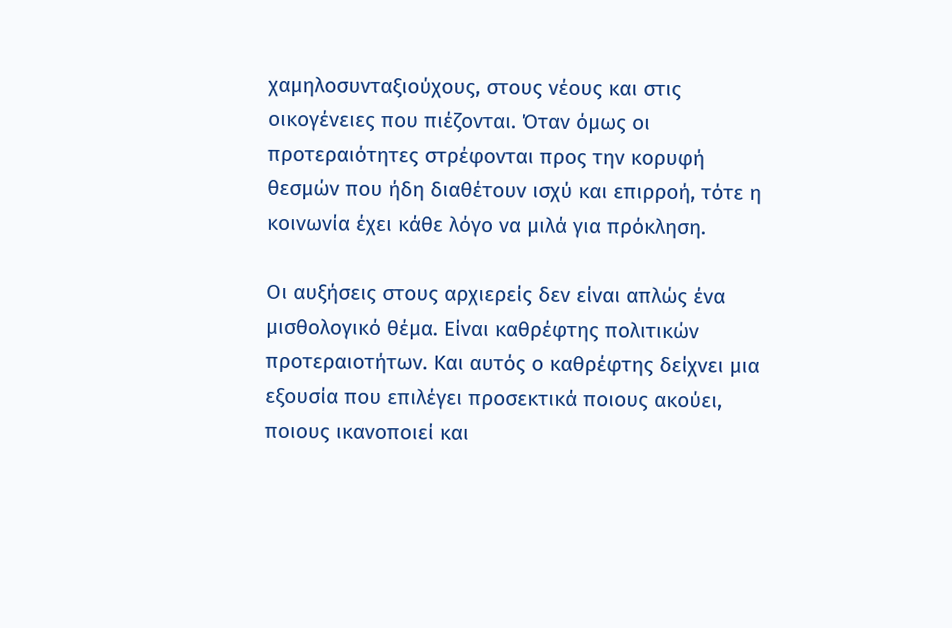χαμηλοσυνταξιούχους, στους νέους και στις οικογένειες που πιέζονται. Όταν όμως οι προτεραιότητες στρέφονται προς την κορυφή θεσμών που ήδη διαθέτουν ισχύ και επιρροή, τότε η κοινωνία έχει κάθε λόγο να μιλά για πρόκληση.

Οι αυξήσεις στους αρχιερείς δεν είναι απλώς ένα μισθολογικό θέμα. Είναι καθρέφτης πολιτικών προτεραιοτήτων. Και αυτός ο καθρέφτης δείχνει μια εξουσία που επιλέγει προσεκτικά ποιους ακούει, ποιους ικανοποιεί και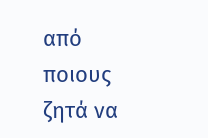από ποιους ζητά να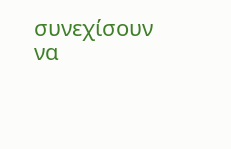συνεχίσουν να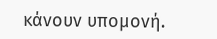κάνουν υπομονή.